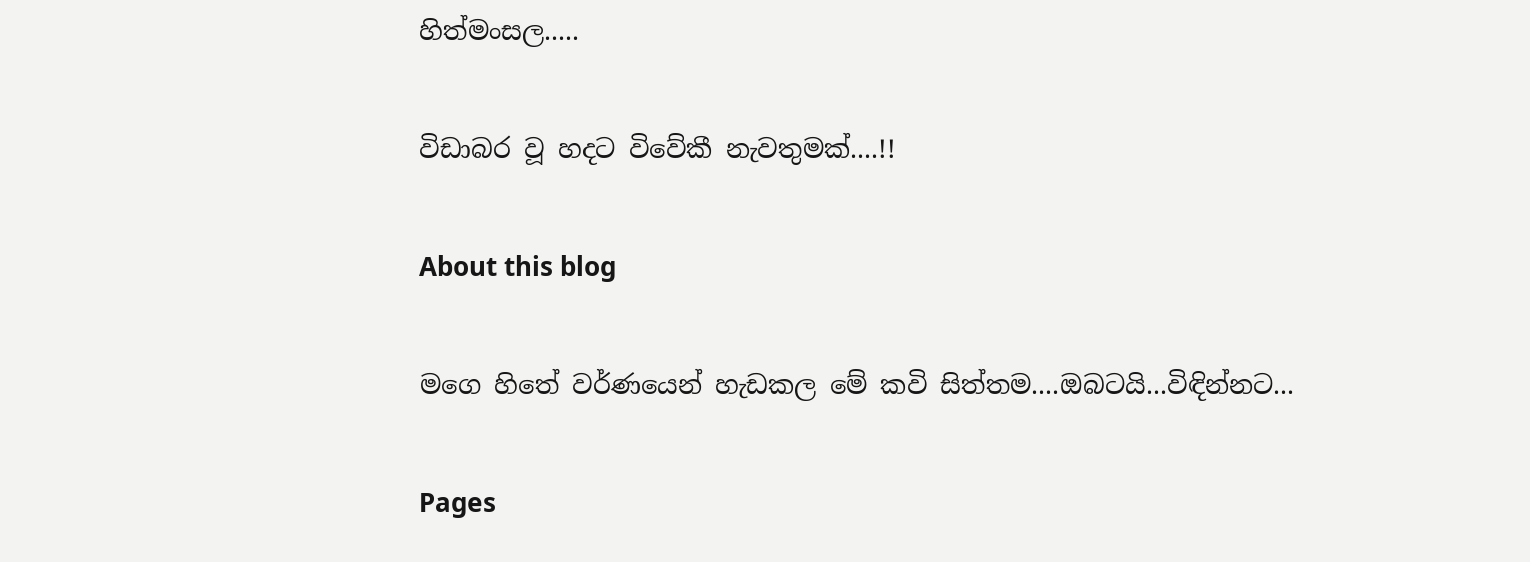හිත්මංසල.....

විඩාබර වූ හදට විවේකී නැවතුමක්....!!

About this blog

මගෙ හිතේ වර්ණයෙන් හැඩකල මේ කවි සිත්තම....ඔබටයි...විඳින්නට...

Pages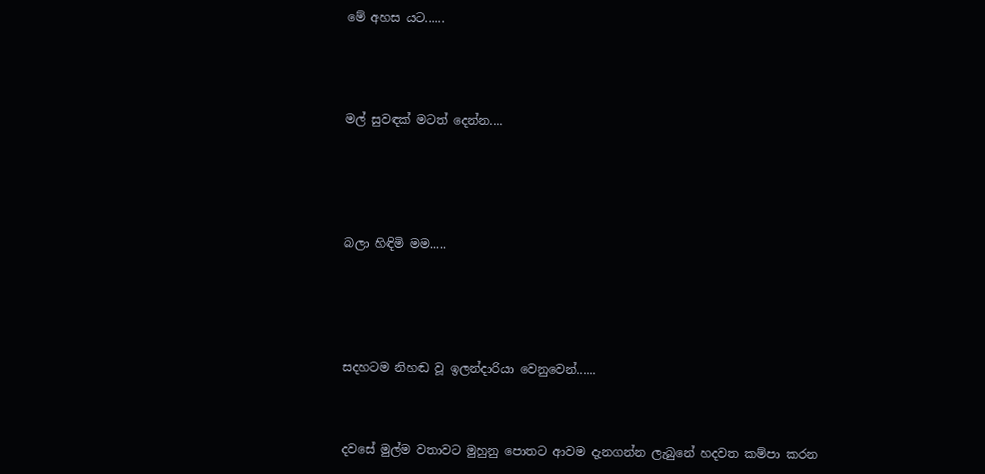මේ අහස යට......




මල් සුවඳක් මටත් දෙන්න....





බලා හිඳිමි මම.....





සදහටම නිහඬ වූ ඉලන්දාරියා වෙනුවෙන්......



දවසේ මුල්ම වතාවට මුහුනු පොතට ආවම දැනගන්න ලැබුනේ හදවත කම්පා කරන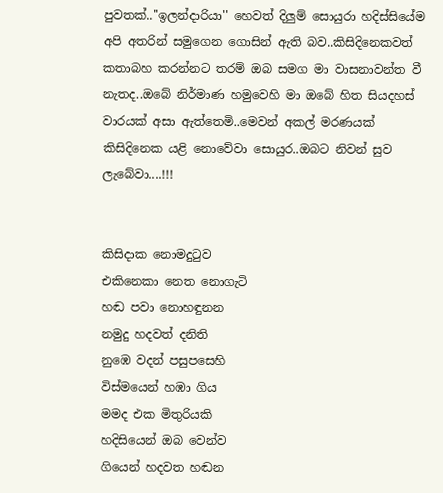පුවතක්..''ඉලන්දාරියා'' හෙවත් දිලුම් සොයුරා හදිස්සියේම අපි අතරින් සමුගෙන ගොසින් ඇති බව..කිසිදිනෙකවත් කතාබහ කරන්නට තරම් ඔබ සමග මා වාසනාවන්ත වී නැතද..ඔබේ නිර්මාණ හමුවෙහි මා ඔබේ හිත සියදහස් වාරයක් අසා ඇත්තෙමි..මෙවන් අකල් මරණයක් කිසිදිනෙක යළි නොවේවා සොයුර..ඔබට නිවන් සුව ලැබේවා....!!!


කිසිදාක නොමදුටුව
එකිනෙකා නෙත නොගැටි
හඬ පවා නොහඳුනන
නමුදු හදවත් දනිති
නුඹෙ වදන් පසුපසෙහි
විස්මයෙන් හඹා ගිය
මමද එක මිතුරියකි
හදිසියෙන් ඔබ වෙන්ව
ගියෙන් හදවත හඬන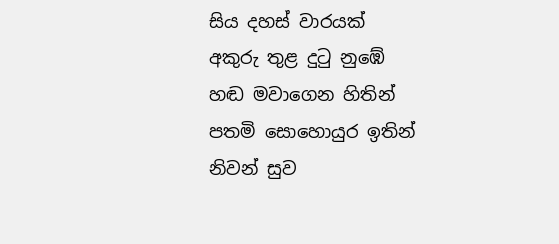සිය දහස් වාරයක්
අකුරු තුළ දුටු නුඹේ
හඬ මවාගෙන හිතින්
පතමි සොහොයුර ඉතින්
නිවන් සුව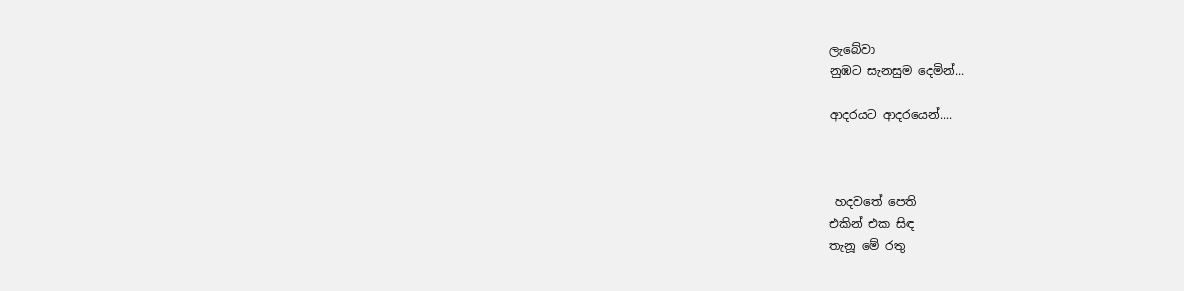ලැබේවා
නුඹට සැනසුම දෙමින්...

ආදරයට ආදරයෙන්....



 හදවතේ පෙති
එකින් එක සිඳ
තැනූ මේ රතු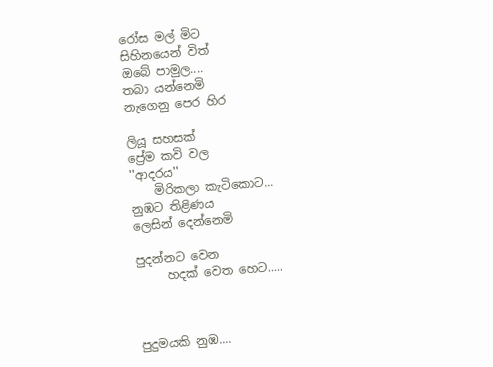රෝස මල් මිට
සිහිනයෙන් විත්
ඔබේ පාමුල....
තබා යන්නෙමි
නැගෙනු පෙර හිර

ලියූ සහසක්
ප්‍රේම කවි වල
''ආදරය''
    මිරිකලා කැටිකොට...
නුඹට තිළිණය
ලෙසින් දෙන්නෙමි

පුදන්නට වෙන
     හදක් වෙත හෙට.....



පුදුමයකි නුඹ....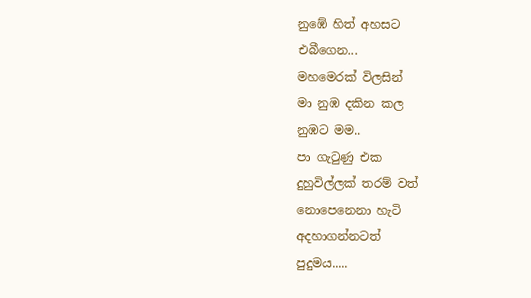නුඹේ හිත් අහසට
එබීගෙන...
මහමෙරක් විලසින්
මා නුඹ දකින කල
නුඹට මම..
පා ගැටුණු එක
දුහුවිල්ලක් තරම් වත්
නොපෙනෙනා හැටි
අදහාගන්නටත්
පුදුමය.....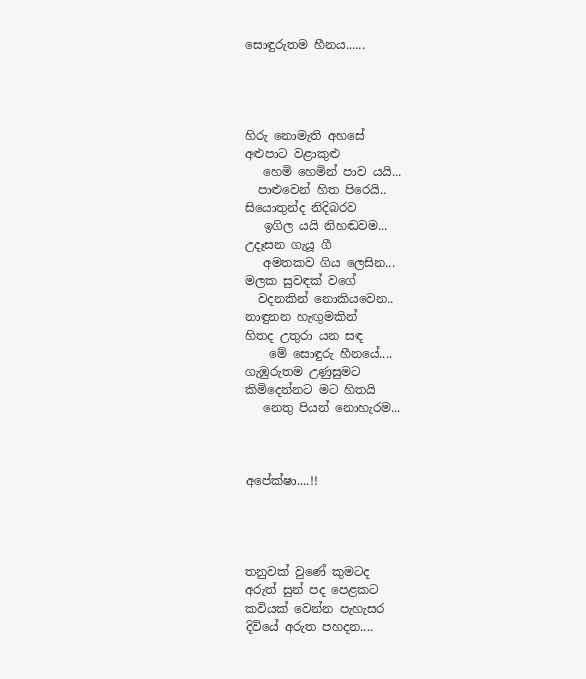සොඳුරුතම හීනය......




හිරු නොමැති අහසේ
අළුපාට වළාකුළු
   හෙමි හෙමින් පාව යයි...
  පාළුවෙන් හිත පිරෙයි..
සියොතුන්ද නිදිබරව
   ඉගිල යයි නිහඬවම...
උදෑසන ගැයූ ගී
   අමතකව ගිය ලෙසින...
මලක සුවඳක් වගේ
  වදනකින් නොකියවෙන..
නාඳුනන හැඟුමකින්
හිතද උතුරා යන සඳ
    මේ සොඳුරු හීනයේ....
ගැඹුරුතම උණුසුමට
කිමිදෙන්නට මට හිතයි
   නෙතු පියන් නොහැරම...



අපේක්ෂා....!!




තනුවක් වුණේ කුමටද
අරුත් සුන් පද පෙළකට
කවියක් වෙන්න පැහැසර
දිවියේ අරුත පහදන....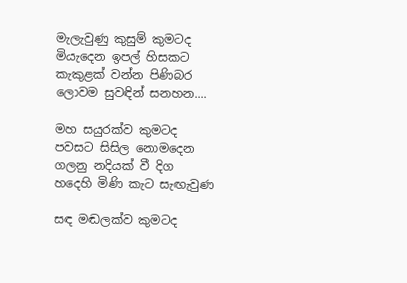මැලැවුණු කුසුම් කුමටද
මියැදෙන ඉපල් හිසකට
කැකුළක් වන්න පිණිබර
ලොවම සුවඳින් සනහන....

මහ සයුරක්ව කුමටද
පවසට සිසිල නොමදෙන
ගලනු නදියක් වී දිග
හදෙහි මිණි කැට සැඟැවුණ

සඳ මඬලක්ව කුමටද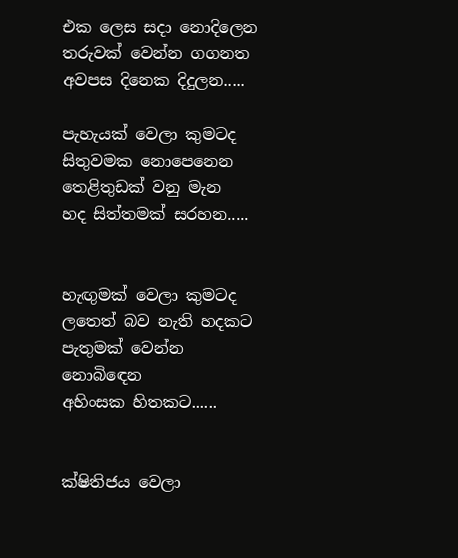එක ලෙස සදා නොදිලෙන
තරුවක් වෙන්න ගගනත
අවපස දිනෙක දිදුලන.....

පැහැයක් වෙලා කුමටද
සිතුවමක නොපෙනෙන
තෙළිතුඩක් වනු මැන
හද සිත්තමක් සරහන.....


හැඟුමක් වෙලා කුමටද
ලතෙත් බව නැති හදකට
පැතුමක් වෙන්න නොබිඳෙන
අහිංසක හිතකට......


ක්ෂිතිජය වෙලා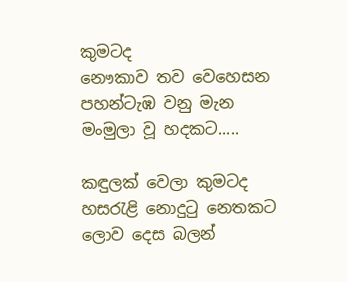කුමටද
නෞකාව තව වෙහෙසන
පහන්ටැඹ වනු මැන
මංමුලා වූ හදකට.....

කඳුලක් වෙලා කුමටද
හසරැළි නොදුටු නෙතකට
ලොව දෙස බලන්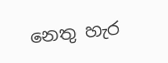නෙතු හැර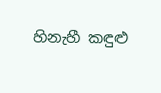හිනැහී කඳුළු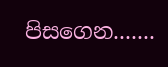පිසගෙන.......